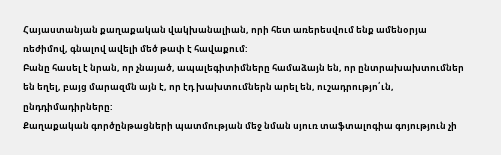Հայաստանյան քաղաքական վակխանալիան, որի հետ առերեսվում ենք ամենօրյա ռեժիմով, գնալով ավելի մեծ թափ է հավաքում:
Բանը հասել է նրան, որ չնայած, ապալեգիտիմները համաձայն են, որ ընտրախախտումներ են եղել, բայց մարազմն այն է, որ էդ խախտումներն արել են, ուշադրությո՛ւն, ընդդիմադիրները:
Քաղաքական գործընթացների պատմության մեջ նման սյուռ տաֆտալոգիա գոյություն չի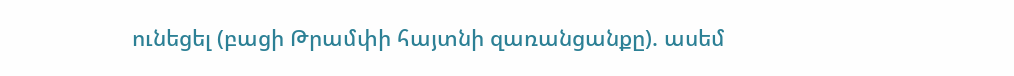ունեցել (բացի Թրամփի հայտնի զառանցանքը). ասեմ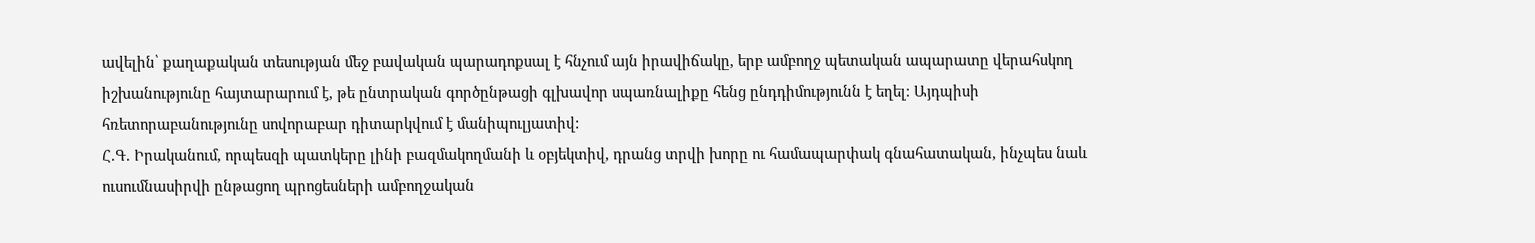ավելին՝ քաղաքական տեսության մեջ բավական պարադոքսալ է հնչում այն իրավիճակը, երբ ամբողջ պետական ապարատը վերահսկող իշխանությունը հայտարարում է, թե ընտրական գործընթացի գլխավոր սպառնալիքը հենց ընդդիմությունն է եղել։ Այդպիսի հռետորաբանությունը սովորաբար դիտարկվում է մանիպուլյատիվ:
Հ.Գ. Իրականում, որպեսզի պատկերը լինի բազմակողմանի և օբյեկտիվ, դրանց տրվի խորը ու համապարփակ գնահատական, ինչպես նաև ուսումնասիրվի ընթացող պրոցեսների ամբողջական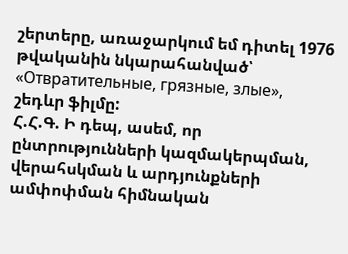շերտերը, առաջարկում եմ դիտել 1976 թվականին նկարահանված՝ «Отвратительные, грязные, злые», շեդևր ֆիլմը:
Հ.Հ.Գ. Ի դեպ, ասեմ, որ ընտրությունների կազմակերպման, վերահսկման և արդյունքների ամփոփման հիմնական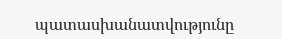պատասխանատվությունը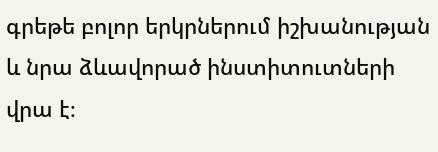գրեթե բոլոր երկրներում իշխանության և նրա ձևավորած ինստիտուտների վրա է։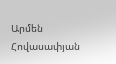Արմեն Հովասափյան